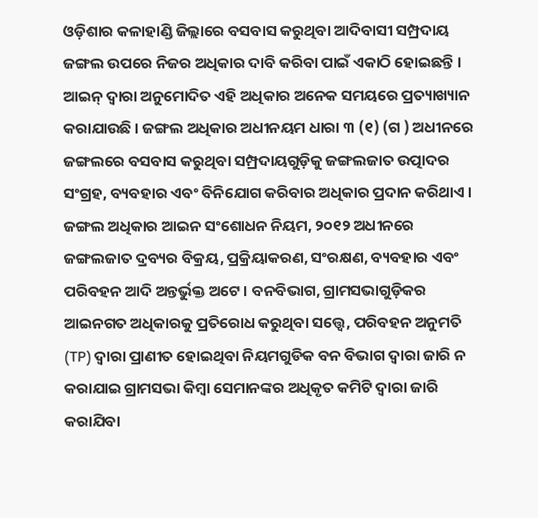ଓଡ଼ିଶାର କଳାହାଣ୍ଡି ଜିଲ୍ଲାରେ ବସବାସ କରୁଥିବା ଆଦିବାସୀ ସମ୍ପ୍ରଦାୟ ଜଙ୍ଗଲ ଉପରେ ନିଜର ଅଧିକାର ଦାବି କରିବା ପାଇଁ ଏକାଠି ହୋଇଛନ୍ତି । ଆଇନ୍ ଦ୍ଵାରା ଅନୁମୋଦିତ ଏହି ଅଧିକାର ଅନେକ ସମୟରେ ପ୍ରତ୍ୟାଖ୍ୟାନ କରାଯାଉଛି । ଜଙ୍ଗଲ ଅଧିକାର ଅଧୀନୟମ ଧାରା ୩ (୧) (ଗ ) ଅଧୀନରେ ଜଙ୍ଗଲରେ ବସବାସ କରୁଥିବା ସମ୍ପ୍ରଦାୟଗୁଡ଼ିକୁ ଜଙ୍ଗଲଜାତ ଉତ୍ପାଦର ସଂଗ୍ରହ, ବ୍ୟବହାର ଏବଂ ବିନିଯୋଗ କରିବାର ଅଧିକାର ପ୍ରଦାନ କରିଥାଏ । ଜଙ୍ଗଲ ଅଧିକାର ଆଇନ ସଂଶୋଧନ ନିୟମ, ୨୦୧୨ ଅଧୀନରେ ଜଙ୍ଗଲଜାତ ଦ୍ରବ୍ୟର ବିକ୍ରୟ, ପ୍ରକ୍ରିୟାକରଣ, ସଂରକ୍ଷଣ, ବ୍ୟବହାର ଏବଂ ପରିବହନ ଆଦି ଅନ୍ତର୍ଭୁକ୍ତ ଅଟେ । ବନବିଭାଗ, ଗ୍ରାମସଭାଗୁଡ଼ିକର ଆଇନଗତ ଅଧିକାରକୁ ପ୍ରତିରୋଧ କରୁଥିବା ସତ୍ତ୍ୱେ, ପରିବହନ ଅନୁମତି (TP) ଦ୍ଵାରା ପ୍ରାଣୀତ ହୋଇଥିବା ନିୟମଗୁଡିକ ବନ ବିଭାଗ ଦ୍ଵାରା ଜାରି ନ କରାଯାଇ ଗ୍ରାମସଭା କିମ୍ବା ସେମାନଙ୍କର ଅଧିକୃତ କମିଟି ଦ୍ୱାରା ଜାରି କରାଯିବା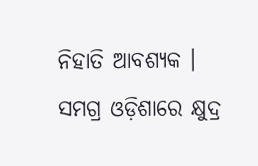ନିହାତି ଆବଶ୍ୟକ ।
ସମଗ୍ର ଓଡ଼ିଶାରେ କ୍ଷୁଦ୍ର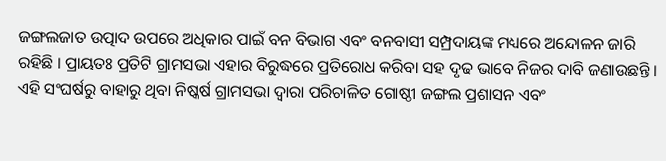ଜଙ୍ଗଲଜାତ ଉତ୍ପାଦ ଉପରେ ଅଧିକାର ପାଇଁ ବନ ବିଭାଗ ଏବଂ ବନବାସୀ ସମ୍ପ୍ରଦାୟଙ୍କ ମଧ୍ୟରେ ଅନ୍ଦୋଳନ ଜାରି ରହିଛି । ପ୍ରାୟତଃ ପ୍ରତିଟି ଗ୍ରାମସଭା ଏହାର ବିରୁଦ୍ଧରେ ପ୍ରତିରୋଧ କରିବା ସହ ଦୃଢ ଭାବେ ନିଜର ଦାବି ଜଣାଉଛନ୍ତି । ଏହି ସଂଘର୍ଷରୁ ବାହାରୁ ଥିବା ନିଷ୍କର୍ଷ ଗ୍ରାମସଭା ଦ୍ୱାରା ପରିଚାଳିତ ଗୋଷ୍ଠୀ ଜଙ୍ଗଲ ପ୍ରଶାସନ ଏବଂ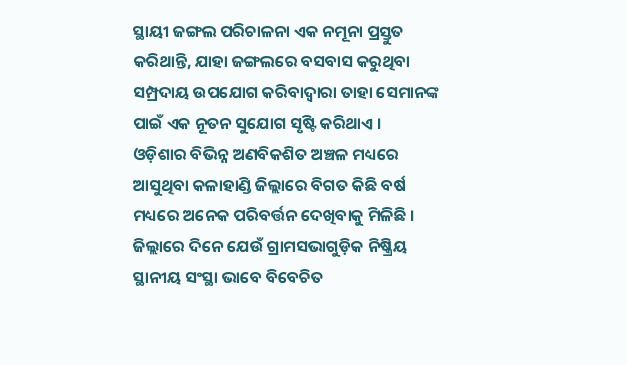ସ୍ଥାୟୀ ଜଙ୍ଗଲ ପରିଚାଳନା ଏକ ନମୂନା ପ୍ରସ୍ତୁତ କରିଥାନ୍ତି, ଯାହା ଜଙ୍ଗଲରେ ବସବାସ କରୁଥିବା ସମ୍ପ୍ରଦାୟ ଉପଯୋଗ କରିବାଦ୍ଵାରା ତାହା ସେମାନଙ୍କ ପାଇଁ ଏକ ନୂତନ ସୁଯୋଗ ସୃଷ୍ଟି କରିଥାଏ ।
ଓଡ଼ିଶାର ବିଭିନ୍ନ ଅଣବିକଶିତ ଅଞ୍ଚଳ ମଧ୍ୟରେ ଆସୁଥିବା କଳାହାଣ୍ଡି ଜିଲ୍ଲାରେ ବିଗତ କିଛି ବର୍ଷ ମଧ୍ୟରେ ଅନେକ ପରିବର୍ତ୍ତନ ଦେଖିବାକୁ ମିଳିଛି । ଜିଲ୍ଲାରେ ଦିନେ ଯେଉଁ ଗ୍ରାମସଭାଗୁଡ଼ିକ ନିଷ୍କ୍ରିୟ ସ୍ଥାନୀୟ ସଂସ୍ଥା ଭାବେ ବିବେଚିତ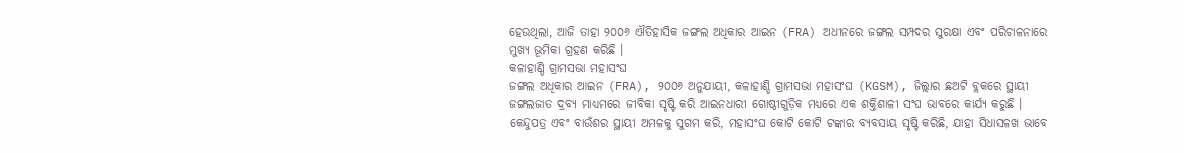ହେଉଥିଲା, ଆଜି ତାହା ୨୦୦୬ ଐତିହାସିକ ଜଙ୍ଗଲ ଅଧିକାର ଆଇନ (FRA) ଅଧୀନରେ ଜଙ୍ଗଲ ସମ୍ପଦର ସୁରକ୍ଷା ଏବଂ ପରିଚାଳନାରେ ମୁଖ୍ୟ ଭୂମିକା ଗ୍ରହଣ କରିଛି ।
କଳାହାଣ୍ଡି ଗ୍ରାମସଭା ମହାସଂଘ
ଜଙ୍ଗଲ ଅଧିକାର ଆଇନ (FRA), ୨୦୦୬ ଅନୁଯାୟୀ, କଳାହାଣ୍ଡି ଗ୍ରାମସଭା ମହାସଂଘ (KGSM), ଜିଲ୍ଲାର ଛଅଟି ବ୍ଲକରେ ସ୍ଥାୟୀ ଜଙ୍ଗଲଜାତ ଦ୍ରବ୍ୟ ମାଧ୍ୟମରେ ଜୀବିକା ସୃଷ୍ଟି କରି ଆଇନଧାରୀ ଗୋଷ୍ଠୀଗୁଡ଼ିକ ମଧ୍ୟରେ ଏକ ଶକ୍ତିଶାଳୀ ସଂଘ ଭାବରେ କାର୍ଯ୍ୟ କରୁଛି । କେନ୍ଦୁପତ୍ର ଏବଂ ବାଉଁଶର ସ୍ଥାୟୀ ଅମଳକୁ ସୁଗମ କରି, ମହାସଂଘ କୋଟି କୋଟି ଟଙ୍କାର ବ୍ୟବସାୟ ସୃଷ୍ଟି କରିଛି, ଯାହା ସିଧାସଳଖ ଭାବେ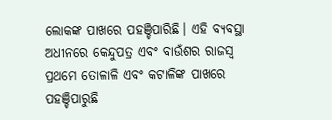ଲୋକଙ୍କ ପାଖରେ ପହଞ୍ଚିପାରିଛି। ଏହି ବ୍ୟବସ୍ଥା ଅଧୀନରେ କେନ୍ଦୁପତ୍ର ଏବଂ ବାଉଁଶର ରାଜସ୍ୱ ପ୍ରଥମେ ତୋଳାଳି ଏବଂ କଟାଳିଙ୍କ ପାଖରେ ପହଞ୍ଚିପାରୁଛି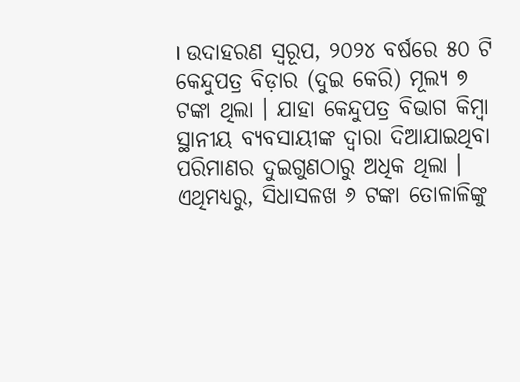। ଉଦାହରଣ ସ୍ୱରୂପ, ୨୦୨୪ ବର୍ଷରେ ୫୦ ଟି କେନ୍ଦୁପତ୍ର ବିଡ଼ାର (ଦୁଇ କେରି) ମୂଲ୍ୟ ୭ ଟଙ୍କା ଥିଲା । ଯାହା କେନ୍ଦୁପତ୍ର ବିଭାଗ କିମ୍ବା ସ୍ଥାନୀୟ ବ୍ୟବସାୟୀଙ୍କ ଦ୍ୱାରା ଦିଆଯାଇଥିବା ପରିମାଣର ଦୁଇଗୁଣଠାରୁ ଅଧିକ ଥିଲା । ଏଥିମଧ୍ୟରୁ, ସିଧାସଳଖ ୬ ଟଙ୍କା ତୋଳାଳିଙ୍କୁ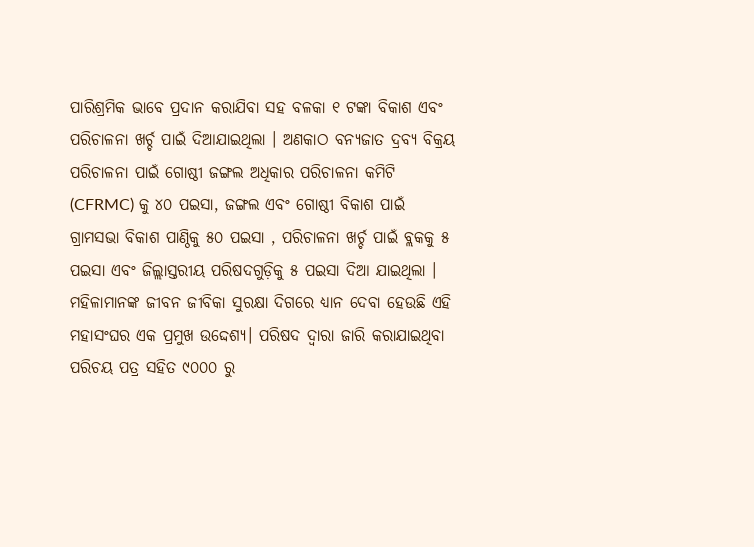ପାରିଶ୍ରମିକ ଭାବେ ପ୍ରଦାନ କରାଯିବା ସହ ବଳକା ୧ ଟଙ୍କା ବିକାଶ ଏବଂ ପରିଚାଳନା ଖର୍ଚ୍ଚ ପାଇଁ ଦିଆଯାଇଥିଲା । ଅଣକାଠ ବନ୍ୟଜାତ ଦ୍ରବ୍ୟ ବିକ୍ରୟ ପରିଚାଳନା ପାଇଁ ଗୋଷ୍ଠୀ ଜଙ୍ଗଲ ଅଧିକାର ପରିଚାଳନା କମିଟି (CFRMC) କୁ ୪୦ ପଇସା, ଜଙ୍ଗଲ ଏବଂ ଗୋଷ୍ଠୀ ବିକାଶ ପାଇଁ ଗ୍ରାମସଭା ବିକାଶ ପାଣ୍ଠିକୁ ୫୦ ପଇସା , ପରିଚାଳନା ଖର୍ଚ୍ଚ ପାଇଁ ବ୍ଲକକୁ ୫ ପଇସା ଏବଂ ଜିଲ୍ଲାସ୍ତରୀୟ ପରିଷଦଗୁଡ଼ିକୁ ୫ ପଇସା ଦିଆ ଯାଇଥିଲା ।
ମହିଳାମାନଙ୍କ ଜୀବନ ଜୀବିକା ସୁରକ୍ଷା ଦିଗରେ ଧ୍ୟାନ ଦେବା ହେଉଛି ଏହି ମହାସଂଘର ଏକ ପ୍ରମୁଖ ଉଦ୍ଦେଶ୍ୟ। ପରିଷଦ ଦ୍ୱାରା ଜାରି କରାଯାଇଥିବା ପରିଚୟ ପତ୍ର ସହିତ ୯୦୦୦ ରୁ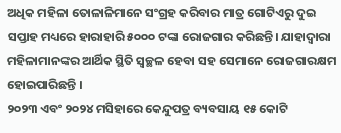ଅଧିକ ମହିଳା ତୋଳାଳିମାନେ ସଂଗ୍ରହ କରିବାର ମାତ୍ର ଗୋଟିଏରୁ ଦୁଇ ସପ୍ତାହ ମଧ୍ୟରେ ହାରାହାରି ୫୦୦୦ ଟଙ୍କା ରୋଜଗାର କରିଛନ୍ତି। ଯାହାଦ୍ଵାରା ମହିଳାମାନଙ୍କର ଆର୍ଥିକ ସ୍ଥିତି ସ୍ଵଚ୍ଛଳ ହେବା ସହ ସେମାନେ ରୋଜଗାରକ୍ଷମ ହୋଇପାରିଛନ୍ତି ।
୨୦୨୩ ଏବଂ ୨୦୨୪ ମସିହାରେ କେନ୍ଦୁପତ୍ର ବ୍ୟବସାୟ ୧୫ କୋଟି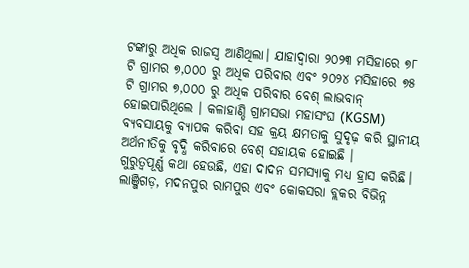ଟଙ୍କାରୁ ଅଧିକ ରାଜସ୍ୱ ଆଣିଥିଲା। ଯାହାଦ୍ଵାରା ୨୦୨୩ ମସିହାରେ ୭୮ ଟି ଗ୍ରାମର ୭,୦୦୦ ରୁ ଅଧିକ ପରିବାର ଏବଂ ୨୦୨୪ ମସିହାରେ ୭୫ ଟି ଗ୍ରାମର ୭,୦୦୦ ରୁ ଅଧିକ ପରିବାର ବେଶ୍ ଲାଭବାନ୍ ହୋଇପାରିଥିଲେ । କଳାହାଣ୍ଡି ଗ୍ରାମସଭା ମହାସଂଘ (KGSM) ବ୍ୟବସାୟକୁ ବ୍ୟାପକ କରିବା ସହ କ୍ରୟ କ୍ଷମତାକୁ ସୁଦୃଢ଼ କରି ସ୍ଥାନୀୟ ଅର୍ଥନୀତିକୁ ବୃଦ୍ଧି କରିବାରେ ବେଶ୍ ସହାୟକ ହୋଇଛି ।
ଗୁରୁତ୍ୱପୂର୍ଣ୍ଣ କଥା ହେଉଛି, ଏହା ଦାଦନ ସମସ୍ୟାକୁ ମଧ୍ୟ ହ୍ରାସ କରିଛି। ଲାଞ୍ଜିଗଡ଼, ମଦନପୁର ରାମପୁର ଏବଂ କୋକସରା ବ୍ଲକର ବିଭିନ୍ନ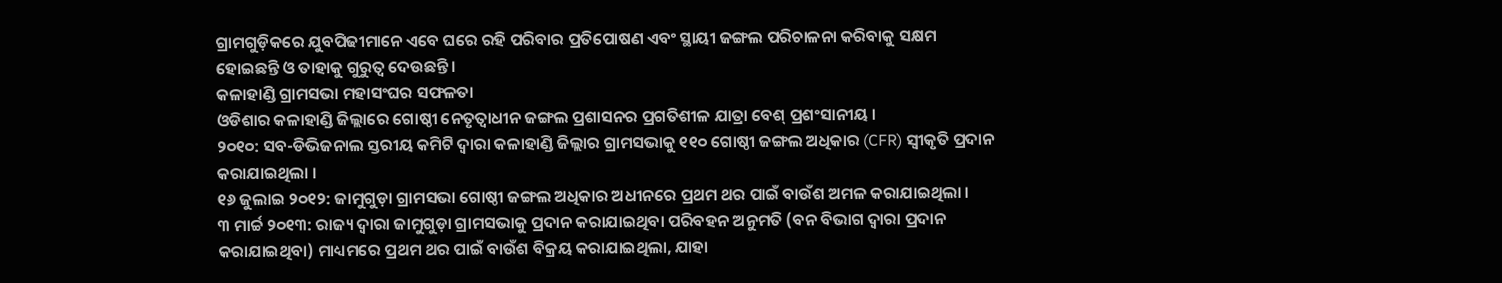ଗ୍ରାମଗୁଡ଼ିକରେ ଯୁବପିଢୀମାନେ ଏବେ ଘରେ ରହି ପରିବାର ପ୍ରତିପୋଷଣ ଏବଂ ସ୍ଥାୟୀ ଜଙ୍ଗଲ ପରିଚାଳନା କରିବାକୁ ସକ୍ଷମ ହୋଇଛନ୍ତି ଓ ତାହାକୁ ଗୁରୁତ୍ଵ ଦେଉଛନ୍ତି ।
କଳାହାଣ୍ଡି ଗ୍ରାମସଭା ମହାସଂଘର ସଫଳତା
ଓଡିଶାର କଳାହାଣ୍ଡି ଜିଲ୍ଲାରେ ଗୋଷ୍ଠୀ ନେତୃତ୍ୱାଧୀନ ଜଙ୍ଗଲ ପ୍ରଶାସନର ପ୍ରଗତିଶୀଳ ଯାତ୍ରା ବେଶ୍ ପ୍ରଶଂସାନୀୟ ।
୨୦୧୦: ସବ-ଡିଭିଜନାଲ ସ୍ତରୀୟ କମିଟି ଦ୍ୱାରା କଳାହାଣ୍ଡି ଜିଲ୍ଲାର ଗ୍ରାମସଭାକୁ ୧୧୦ ଗୋଷ୍ଠୀ ଜଙ୍ଗଲ ଅଧିକାର (CFR) ସ୍ଵୀକୃତି ପ୍ରଦାନ କରାଯାଇଥିଲା ।
୧୬ ଜୁଲାଇ ୨୦୧୨: ଜାମୁଗୁଡ଼ା ଗ୍ରାମସଭା ଗୋଷ୍ଠୀ ଜଙ୍ଗଲ ଅଧିକାର ଅଧୀନରେ ପ୍ରଥମ ଥର ପାଇଁ ବାଉଁଶ ଅମଳ କରାଯାଇଥିଲା ।
୩ ମାର୍ଚ୍ଚ ୨୦୧୩: ରାଜ୍ୟ ଦ୍ୱାରା ଜାମୁଗୁଡ଼ା ଗ୍ରାମସଭାକୁ ପ୍ରଦାନ କରାଯାଇଥିବା ପରିବହନ ଅନୁମତି (ବନ ବିଭାଗ ଦ୍ୱାରା ପ୍ରଦାନ କରାଯାଇଥିବା) ମାଧ୍ୟମରେ ପ୍ରଥମ ଥର ପାଇଁ ବାଉଁଶ ବିକ୍ରୟ କରାଯାଇଥିଲା, ଯାହା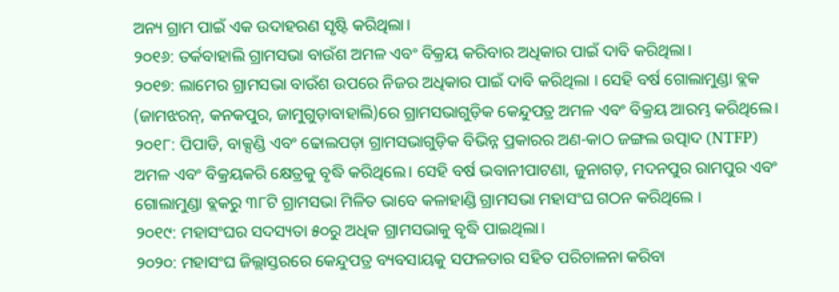ଅନ୍ୟ ଗ୍ରାମ ପାଇଁ ଏକ ଉଦାହରଣ ସୃଷ୍ଟି କରିଥିଲା।
୨୦୧୬: ତର୍କବାହାଲି ଗ୍ରାମସଭା ବାଉଁଶ ଅମଳ ଏବଂ ବିକ୍ରୟ କରିବାର ଅଧିକାର ପାଇଁ ଦାବି କରିଥିଲା।
୨୦୧୭: ଲାମେର ଗ୍ରାମସଭା ବାଉଁଶ ଉପରେ ନିଜର ଅଧିକାର ପାଇଁ ଦାବି କରିଥିଲା । ସେହି ବର୍ଷ ଗୋଲାମୁଣ୍ଡା ବ୍ଲକ (ଜାମଝରନ୍, କନକପୁର, ଜାମୁଗୁଡ଼ାବାହାଲି)ରେ ଗ୍ରାମସଭାଗୁଡ଼ିକ କେନ୍ଦୁପତ୍ର ଅମଳ ଏବଂ ବିକ୍ରୟ ଆରମ୍ଭ କରିଥିଲେ।
୨୦୧୮: ପିପାଡି, ବାକ୍ସଣ୍ଡି ଏବଂ ଢୋଲପଡ଼ା ଗ୍ରାମସଭାଗୁଡ଼ିକ ବିଭିନ୍ନ ପ୍ରକାରର ଅଣ-କାଠ ଜଙ୍ଗଲ ଉତ୍ପାଦ (NTFP) ଅମଳ ଏବଂ ବିକ୍ରୟକରି କ୍ଷେତ୍ରକୁ ବୃଦ୍ଧି କରିଥିଲେ। ସେହି ବର୍ଷ ଭବାନୀପାଟଣା, ଜୁନାଗଡ଼, ମଦନପୁର ରାମପୁର ଏବଂ ଗୋଲାମୁଣ୍ଡା ବ୍ଲକରୁ ୩୮ଟି ଗ୍ରାମସଭା ମିଳିତ ଭାବେ କଳାହାଣ୍ଡି ଗ୍ରାମସଭା ମହାସଂଘ ଗଠନ କରିଥିଲେ ।
୨୦୧୯: ମହାସଂଘର ସଦସ୍ୟତା ୫୦ରୁ ଅଧିକ ଗ୍ରାମସଭାକୁ ବୃଦ୍ଧି ପାଇଥିଲା।
୨୦୨୦: ମହାସଂଘ ଜିଲ୍ଲାସ୍ତରରେ କେନ୍ଦୁପତ୍ର ବ୍ୟବସାୟକୁ ସଫଳତାର ସହିତ ପରିଚାଳନା କରିବା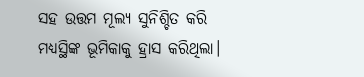ସହ ଉତ୍ତମ ମୂଲ୍ୟ ସୁନିଶ୍ଚିତ କରି ମଧ୍ୟସ୍ଥିଙ୍କ ଭୂମିକାକୁ ହ୍ରାସ କରିଥିଲା।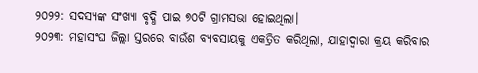୨୦୨୨: ସଦସ୍ୟଙ୍କ ସଂଖ୍ୟା ବୃଦ୍ଧି ପାଇ ୭୦ଟି ଗ୍ରାମସଭା ହୋଇଥିଲା।
୨୦୨୩: ମହାସଂଘ ଜିଲ୍ଲା ସ୍ତରରେ ବାଉଁଶ ବ୍ୟବସାୟକୁ ଏକତ୍ରିତ କରିଥିଲା, ଯାହାଦ୍ୱାରା କ୍ରୟ କରିବାର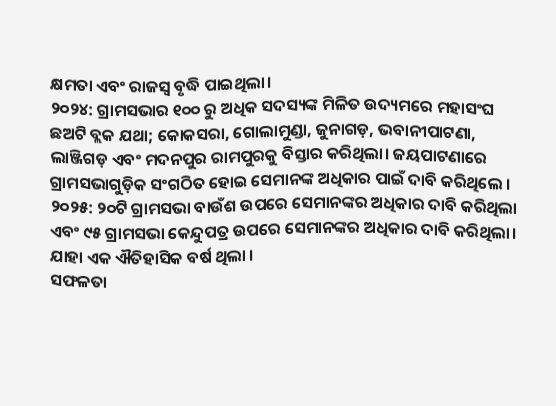କ୍ଷମତା ଏବଂ ରାଜସ୍ୱ ବୃଦ୍ଧି ପାଇଥିଲା।
୨୦୨୪: ଗ୍ରାମସଭାର ୧୦୦ ରୁ ଅଧିକ ସଦସ୍ୟଙ୍କ ମିଳିତ ଉଦ୍ୟମରେ ମହାସଂଘ ଛଅଟି ବ୍ଲକ ଯଥା; କୋକସରା, ଗୋଲାମୁଣ୍ଡା, ଜୁନାଗଡ଼, ଭବାନୀପାଟଣା, ଲାଞ୍ଜିଗଡ଼ ଏବଂ ମଦନପୁର ରାମପୁରକୁ ବିସ୍ତାର କରିଥିଲା। ଜୟପାଟଣାରେ ଗ୍ରାମସଭାଗୁଡ଼ିକ ସଂଗଠିତ ହୋଇ ସେମାନଙ୍କ ଅଧିକାର ପାଇଁ ଦାବି କରିଥିଲେ ।
୨୦୨୫: ୨୦ଟି ଗ୍ରାମସଭା ବାଉଁଶ ଉପରେ ସେମାନଙ୍କର ଅଧିକାର ଦାବି କରିଥିଲା ଏବଂ ୯୫ ଗ୍ରାମସଭା କେନ୍ଦୁପତ୍ର ଉପରେ ସେମାନଙ୍କର ଅଧିକାର ଦାବି କରିଥିଲା। ଯାହା ଏକ ଐତିହାସିକ ବର୍ଷ ଥିଲା ।
ସଫଳତା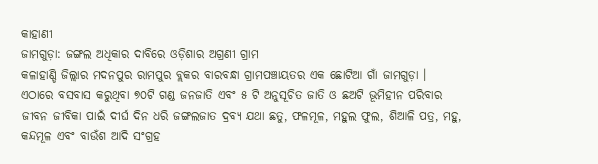କାହାଣୀ
ଜାମଗୁଡ଼ା: ଜଙ୍ଗଲ ଅଧିକାର ଦାବିରେ ଓଡ଼ିଶାର ଅଗ୍ରଣୀ ଗ୍ରାମ
କଳାହାଣ୍ଡି ଜିଲ୍ଲାର ମଦନପୁର ରାମପୁର ବ୍ଲକର ବାରବନ୍ଧା ଗ୍ରାମପଞ୍ଚାୟତର ଏକ ଛୋଟିଆ ଗାଁ ଜାମଗୁଡ଼ା । ଏଠାରେ ବସବାସ କରୁଥିବା ୭୦ଟି ଗଣ୍ଡ ଜନଜାତି ଏବଂ ୫ ଟି ଅନୁସୂଚିତ ଜାତି ଓ ଛଅଟି ଭୂମିହୀନ ପରିବାର ଜୀବନ ଜୀବିକା ପାଇଁ ଦୀର୍ଘ ଦିନ ଧରି ଜଙ୍ଗଲଜାତ ଦ୍ରବ୍ୟ ଯଥା ଛତୁ, ଫଳମୂଳ, ମହୁଲ ଫୁଲ, ଶିଆଳି ପତ୍ର, ମହୁ, କନ୍ଦମୂଳ ଏବଂ ବାଉଁଶ ଆଦି ସଂଗ୍ରହ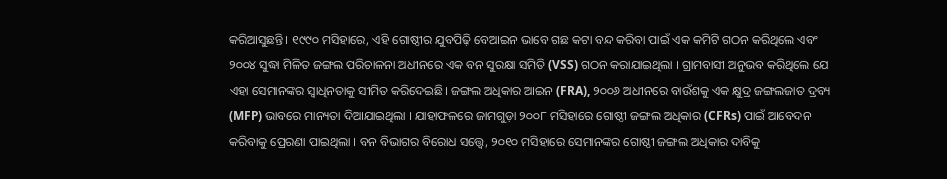କରିଆସୁଛନ୍ତି। ୧୯୯୦ ମସିହାରେ, ଏହି ଗୋଷ୍ଠୀର ଯୁବପିଢ଼ି ବେଆଇନ ଭାବେ ଗଛ କଟା ବନ୍ଦ କରିବା ପାଇଁ ଏକ କମିଟି ଗଠନ କରିଥିଲେ ଏବଂ ୨୦୦୪ ସୁଦ୍ଧା ମିଳିତ ଜଙ୍ଗଲ ପରିଚାଳନା ଅଧୀନରେ ଏକ ବନ ସୁରକ୍ଷା ସମିତି (VSS) ଗଠନ କରାଯାଇଥିଲା । ଗ୍ରାମବାସୀ ଅନୁଭବ କରିଥିଲେ ଯେ ଏହା ସେମାନଙ୍କର ସ୍ୱାଧିନତାକୁ ସୀମିତ କରିଦେଇଛି। ଜଙ୍ଗଲ ଅଧିକାର ଆଇନ (FRA), ୨୦୦୬ ଅଧୀନରେ ବାଉଁଶକୁ ଏକ କ୍ଷୁଦ୍ର ଜଙ୍ଗଲଜାତ ଦ୍ରବ୍ୟ (MFP) ଭାବରେ ମାନ୍ୟତା ଦିଆଯାଇଥିଲା । ଯାହାଫଳରେ ଜାମଗୁଡ଼ା ୨୦୦୮ ମସିହାରେ ଗୋଷ୍ଠୀ ଜଙ୍ଗଲ ଅଧିକାର (CFRs) ପାଇଁ ଆବେଦନ କରିବାକୁ ପ୍ରେରଣା ପାଇଥିଲା । ବନ ବିଭାଗର ବିରୋଧ ସତ୍ତ୍ୱେ, ୨୦୧୦ ମସିହାରେ ସେମାନଙ୍କର ଗୋଷ୍ଠୀ ଜଙ୍ଗଲ ଅଧିକାର ଦାବିକୁ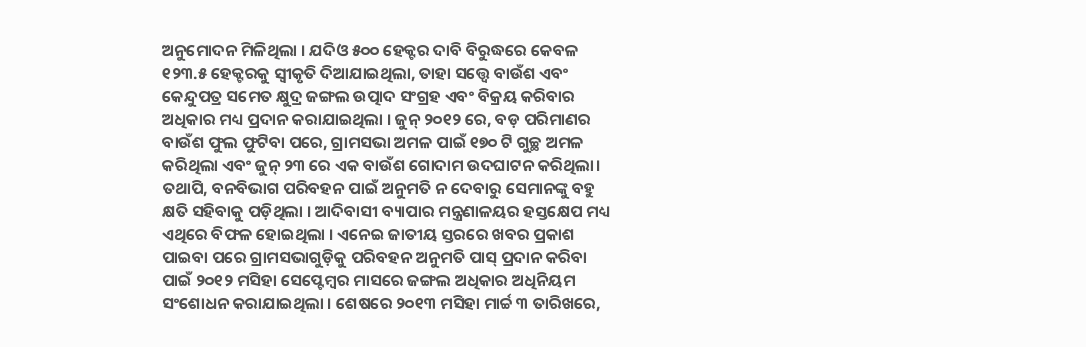ଅନୁମୋଦନ ମିଳିଥିଲା । ଯଦିଓ ୫୦୦ ହେକ୍ଟର ଦାବି ବିରୁଦ୍ଧରେ କେବଳ ୧୨୩.୫ ହେକ୍ଟରକୁ ସ୍ୱୀକୃତି ଦିଆଯାଇଥିଲା, ତାହା ସତ୍ତ୍ୱେ ବାଉଁଶ ଏବଂ କେନ୍ଦୁପତ୍ର ସମେତ କ୍ଷୁଦ୍ର ଜଙ୍ଗଲ ଉତ୍ପାଦ ସଂଗ୍ରହ ଏବଂ ବିକ୍ରୟ କରିବାର ଅଧିକାର ମଧ୍ୟ ପ୍ରଦାନ କରାଯାଇଥିଲା । ଜୁନ୍ ୨୦୧୨ ରେ, ବଡ଼ ପରିମାଣର ବାଉଁଶ ଫୁଲ ଫୁଟିବା ପରେ, ଗ୍ରାମସଭା ଅମଳ ପାଇଁ ୧୭୦ ଟି ଗୁଚ୍ଛ ଅମଳ କରିଥିଲା ଏବଂ ଜୁନ୍ ୨୩ ରେ ଏକ ବାଉଁଶ ଗୋଦାମ ଉଦଘାଟନ କରିଥିଲା। ତଥାପି, ବନବିଭାଗ ପରିବହନ ପାଇଁ ଅନୁମତି ନ ଦେବାରୁ ସେମାନଙ୍କୁ ବହୁ କ୍ଷତି ସହିବାକୁ ପଡ଼ିଥିଲା । ଆଦିବାସୀ ବ୍ୟାପାର ମନ୍ତ୍ରଣାଳୟର ହସ୍ତକ୍ଷେପ ମଧ୍ୟ ଏଥିରେ ବିଫଳ ହୋଇଥିଲା । ଏନେଇ ଜାତୀୟ ସ୍ତରରେ ଖବର ପ୍ରକାଶ ପାଇବା ପରେ ଗ୍ରାମସଭାଗୁଡ଼ିକୁ ପରିବହନ ଅନୁମତି ପାସ୍ ପ୍ରଦାନ କରିବା ପାଇଁ ୨୦୧୨ ମସିହା ସେପ୍ଟେମ୍ବର ମାସରେ ଜଙ୍ଗଲ ଅଧିକାର ଅଧିନିୟମ ସଂଶୋଧନ କରାଯାଇଥିଲା । ଶେଷରେ ୨୦୧୩ ମସିହା ମାର୍ଚ୍ଚ ୩ ତାରିଖରେ,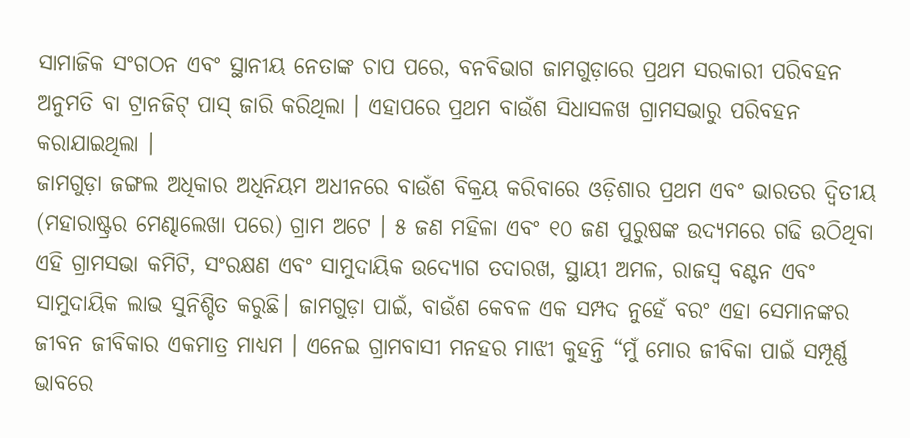ସାମାଜିକ ସଂଗଠନ ଏବଂ ସ୍ଥାନୀୟ ନେତାଙ୍କ ଚାପ ପରେ, ବନବିଭାଗ ଜାମଗୁଡ଼ାରେ ପ୍ରଥମ ସରକାରୀ ପରିବହନ ଅନୁମତି ବା ଟ୍ରାନଜିଟ୍ ପାସ୍ ଜାରି କରିଥିଲା । ଏହାପରେ ପ୍ରଥମ ବାଉଁଶ ସିଧାସଳଖ ଗ୍ରାମସଭାରୁ ପରିବହନ କରାଯାଇଥିଲା ।
ଜାମଗୁଡ଼ା ଜଙ୍ଗଲ ଅଧିକାର ଅଧିନିୟମ ଅଧୀନରେ ବାଉଁଶ ବିକ୍ରୟ କରିବାରେ ଓଡ଼ିଶାର ପ୍ରଥମ ଏବଂ ଭାରତର ଦ୍ୱିତୀୟ (ମହାରାଷ୍ଟ୍ରର ମେଣ୍ଢାଲେଖା ପରେ) ଗ୍ରାମ ଅଟେ । ୫ ଜଣ ମହିଳା ଏବଂ ୧୦ ଜଣ ପୁରୁଷଙ୍କ ଉଦ୍ୟମରେ ଗଢି ଉଠିଥିବା ଏହି ଗ୍ରାମସଭା କମିଟି, ସଂରକ୍ଷଣ ଏବଂ ସାମୁଦାୟିକ ଉଦ୍ୟୋଗ ତଦାରଖ, ସ୍ଥାୟୀ ଅମଳ, ରାଜସ୍ୱ ବଣ୍ଟନ ଏବଂ ସାମୁଦାୟିକ ଲାଭ ସୁନିଶ୍ଚିତ କରୁଛି। ଜାମଗୁଡ଼ା ପାଇଁ, ବାଉଁଶ କେବଳ ଏକ ସମ୍ପଦ ନୁହେଁ ବରଂ ଏହା ସେମାନଙ୍କର ଜୀବନ ଜୀବିକାର ଏକମାତ୍ର ମାଧ୍ୟମ । ଏନେଇ ଗ୍ରାମବାସୀ ମନହର ମାଝୀ କୁହନ୍ତି “ମୁଁ ମୋର ଜୀବିକା ପାଇଁ ସମ୍ପୂର୍ଣ୍ଣ ଭାବରେ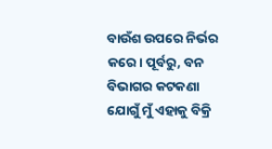ବାଉଁଶ ଉପରେ ନିର୍ଭର କରେ। ପୂର୍ବରୁ, ବନ ବିଭାଗର କଟକଣା ଯୋଗୁଁ ମୁଁ ଏହାକୁ ବିକ୍ରି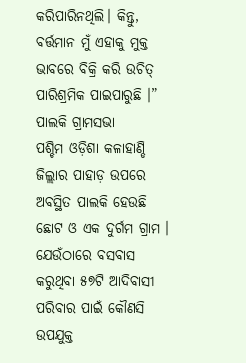କରିପାରିନଥିଲି। କିନ୍ତୁ, ବର୍ତ୍ତମାନ ମୁଁ ଏହାକୁ ମୁକ୍ତ ଭାବରେ ବିକ୍ରି କରି ଉଚିତ୍ ପାରିଶ୍ରମିକ ପାଇପାରୁଛି ।”
ପାଲକି ଗ୍ରାମସଭା
ପଶ୍ଚିମ ଓଡ଼ିଶା କଳାହାଣ୍ଡି ଜିଲ୍ଲାର ପାହାଡ଼ ଉପରେ ଅବସ୍ଥିତ ପାଲକି ହେଉଛି ଛୋଟ ଓ ଏକ ଦୁର୍ଗମ ଗ୍ରାମ । ଯେଉଁଠାରେ ବସବାସ କରୁଥିବା ୫୭ଟି ଆଦିବାସୀ ପରିବାର ପାଇଁ କୌଣସି ଉପଯୁକ୍ତ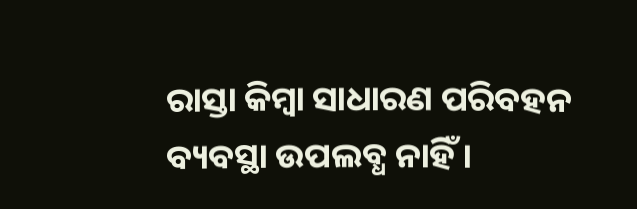ରାସ୍ତା କିମ୍ବା ସାଧାରଣ ପରିବହନ ବ୍ୟବସ୍ଥା ଉପଲବ୍ଧ ନାହିଁ ।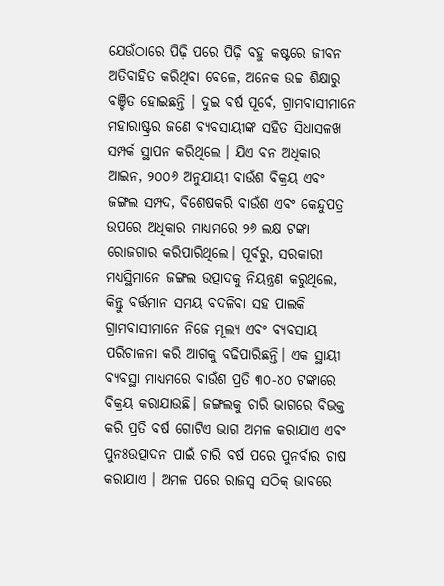ଯେଉଁଠାରେ ପିଢ଼ି ପରେ ପିଢ଼ି ବହୁ କଷ୍ଟରେ ଜୀବନ ଅତିବାହିତ କରିଥିବା ବେଳେ, ଅନେକ ଉଚ୍ଚ ଶିକ୍ଷାରୁ ବଞ୍ଚିତ ହୋଇଛନ୍ତି । ଦୁଇ ବର୍ଷ ପୂର୍ବେ, ଗ୍ରାମବାସୀମାନେ ମହାରାଷ୍ଟ୍ରର ଜଣେ ବ୍ୟବସାୟୀଙ୍କ ସହିତ ସିଧାସଳଖ ସମ୍ପର୍କ ସ୍ଥାପନ କରିଥିଲେ । ଯିଏ ବନ ଅଧିକାର ଆଇନ, ୨୦୦୬ ଅନୁଯାୟୀ ବାଉଁଶ ବିକ୍ରୟ ଏବଂ ଜଙ୍ଗଲ ସମ୍ପଦ, ବିଶେଷକରି ବାଉଁଶ ଏବଂ କେନ୍ଦୁପତ୍ର ଉପରେ ଅଧିକାର ମାଧ୍ୟମରେ ୨୬ ଲକ୍ଷ ଟଙ୍କା ରୋଜଗାର କରିପାରିଥିଲେ। ପୂର୍ବରୁ, ସରକାରୀ ମଧ୍ୟସ୍ଥିମାନେ ଜଙ୍ଗଲ ଉତ୍ପାଦକୁ ନିୟନ୍ତ୍ରଣ କରୁଥିଲେ, କିନ୍ତୁ ବର୍ତ୍ତମାନ ସମୟ ବଦଳିବା ସହ ପାଲକି ଗ୍ରାମବାସୀମାନେ ନିଜେ ମୂଲ୍ୟ ଏବଂ ବ୍ୟବସାୟ ପରିଚାଳନା କରି ଆଗକୁ ବଢିପାରିଛନ୍ତି। ଏକ ସ୍ଥାୟୀ ବ୍ୟବସ୍ଥା ମାଧ୍ୟମରେ ବାଉଁଶ ପ୍ରତି ୩୦-୪୦ ଟଙ୍କାରେ ବିକ୍ରୟ କରାଯାଉଛି। ଜଙ୍ଗଲକୁ ଚାରି ଭାଗରେ ବିଭକ୍ତ କରି ପ୍ରତି ବର୍ଷ ଗୋଟିଏ ଭାଗ ଅମଳ କରାଯାଏ ଏବଂ ପୁନଃଉତ୍ପାଦନ ପାଇଁ ଚାରି ବର୍ଷ ପରେ ପୁନର୍ବାର ଚାଷ କରାଯାଏ । ଅମଳ ପରେ ରାଜସ୍ୱ ସଠିକ୍ ଭାବରେ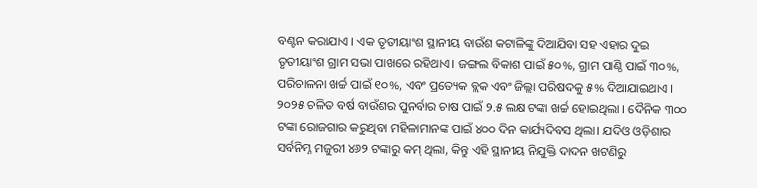ବଣ୍ଟନ କରାଯାଏ । ଏକ ତୃତୀୟାଂଶ ସ୍ଥାନୀୟ ବାଉଁଶ କଟାଳିଙ୍କୁ ଦିଆଯିବା ସହ ଏହାର ଦୁଇ ତୃତୀୟାଂଶ ଗ୍ରାମ ସଭା ପାଖରେ ରହିଥାଏ। ଜଙ୍ଗଲ ବିକାଶ ପାଇଁ ୫୦%, ଗ୍ରାମ ପାଣ୍ଠି ପାଇଁ ୩୦%, ପରିଚାଳନା ଖର୍ଚ୍ଚ ପାଇଁ ୧୦%, ଏବଂ ପ୍ରତ୍ୟେକ ବ୍ଲକ ଏବଂ ଜିଲ୍ଲା ପରିଷଦକୁ ୫% ଦିଆଯାଇଥାଏ । ୨୦୨୫ ଚଳିତ ବର୍ଷ ବାଉଁଶର ପୁନର୍ବାର ଚାଷ ପାଇଁ ୨.୫ ଲକ୍ଷ ଟଙ୍କା ଖର୍ଚ୍ଚ ହୋଇଥିଲା । ଦୈନିକ ୩୦୦ ଟଙ୍କା ରୋଜଗାର କରୁଥିବା ମହିଳାମାନଙ୍କ ପାଇଁ ୪୦୦ ଦିନ କାର୍ଯ୍ୟଦିବସ ଥିଲା। ଯଦିଓ ଓଡ଼ିଶାର ସର୍ବନିମ୍ନ ମଜୁରୀ ୪୬୨ ଟଙ୍କାରୁ କମ୍ ଥିଲା, କିନ୍ତୁ ଏହି ସ୍ଥାନୀୟ ନିଯୁକ୍ତି ଦାଦନ ଖଟଣିରୁ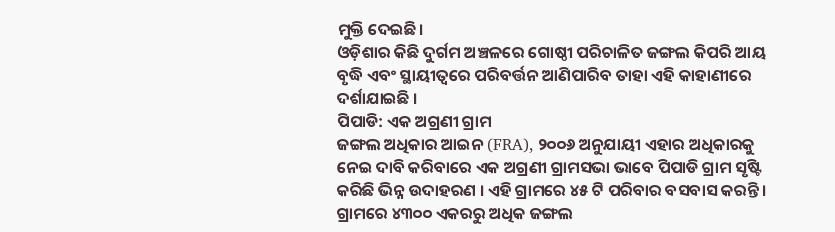ମୁକ୍ତି ଦେଇଛି।
ଓଡ଼ିଶାର କିଛି ଦୁର୍ଗମ ଅଞ୍ଚଳରେ ଗୋଷ୍ଠୀ ପରିଚାଳିତ ଜଙ୍ଗଲ କିପରି ଆୟ ବୃଦ୍ଧି ଏବଂ ସ୍ଥାୟୀତ୍ୱରେ ପରିବର୍ତ୍ତନ ଆଣିପାରିବ ତାହା ଏହି କାହାଣୀରେ ଦର୍ଶାଯାଇଛି ।
ପିପାଡି: ଏକ ଅଗ୍ରଣୀ ଗ୍ରାମ
ଜଙ୍ଗଲ ଅଧିକାର ଆଇନ (FRA), ୨୦୦୬ ଅନୁଯାୟୀ ଏହାର ଅଧିକାରକୁ ନେଇ ଦାବି କରିବାରେ ଏକ ଅଗ୍ରଣୀ ଗ୍ରାମସଭା ଭାବେ ପିପାଡି ଗ୍ରାମ ସୃଷ୍ଟି କରିଛି ଭିନ୍ନ ଉଦାହରଣ । ଏହି ଗ୍ରାମରେ ୪୫ ଟି ପରିବାର ବସବାସ କରନ୍ତି । ଗ୍ରାମରେ ୪୩୦୦ ଏକରରୁ ଅଧିକ ଜଙ୍ଗଲ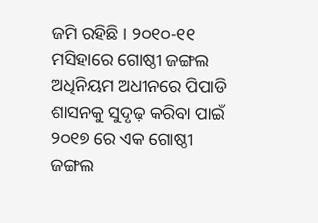ଜମି ରହିଛି । ୨୦୧୦-୧୧ ମସିହାରେ ଗୋଷ୍ଠୀ ଜଙ୍ଗଲ ଅଧିନିୟମ ଅଧୀନରେ ପିପାଡି ଶାସନକୁ ସୁଦୃଢ଼ କରିବା ପାଇଁ ୨୦୧୭ ରେ ଏକ ଗୋଷ୍ଠୀ ଜଙ୍ଗଲ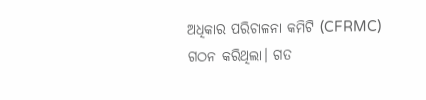ଅଧିକାର ପରିଚାଳନା କମିଟି (CFRMC) ଗଠନ କରିଥିଲା। ଗତ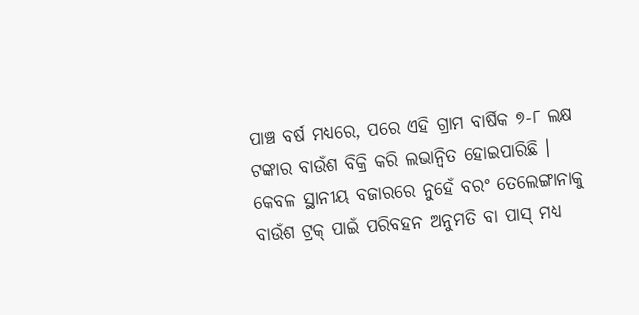ପାଞ୍ଚ ବର୍ଷ ମଧ୍ୟରେ, ପରେ ଏହି ଗ୍ରାମ ବାର୍ଷିକ ୭-୮ ଲକ୍ଷ ଟଙ୍କାର ବାଉଁଶ ବିକ୍ରି କରି ଲଭାନ୍ଵିତ ହୋଇପାରିଛି । କେବଳ ସ୍ଥାନୀୟ ବଜାରରେ ନୁହେଁ ବରଂ ତେଲେଙ୍ଗାନାକୁ ବାଉଁଶ ଟ୍ରକ୍ ପାଇଁ ପରିବହନ ଅନୁମତି ବା ପାସ୍ ମଧ୍ୟ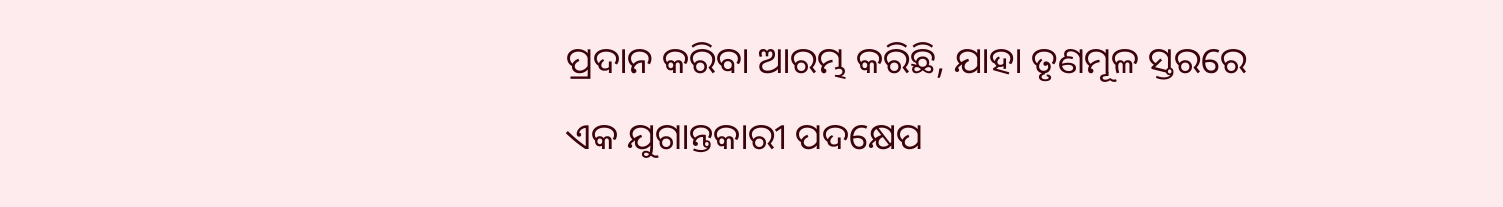ପ୍ରଦାନ କରିବା ଆରମ୍ଭ କରିଛି, ଯାହା ତୃଣମୂଳ ସ୍ତରରେ ଏକ ଯୁଗାନ୍ତକାରୀ ପଦକ୍ଷେପ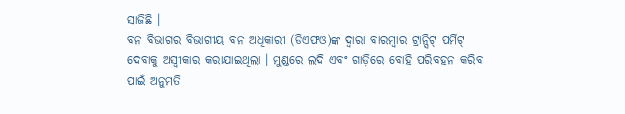ସାଜିଛି ।
ବନ ବିଭାଗର ବିଭାଗୀୟ ବନ ଅଧିକାରୀ (ଡିଏଫଓ)ଙ୍କ ଦ୍ଵାରା ବାରମ୍ବାର ଟ୍ରାନ୍ସିଟ୍ ପର୍ମିଟ୍ ଦେବାକୁ ଅସ୍ଵୀକାର କରାଯାଇଥିଲା । ମୁଣ୍ଡରେ ଲଦି ଏବଂ ଗାଡ଼ିରେ ବୋହି ପରିବହନ କରିବ ପାଇଁ ଅନୁମତି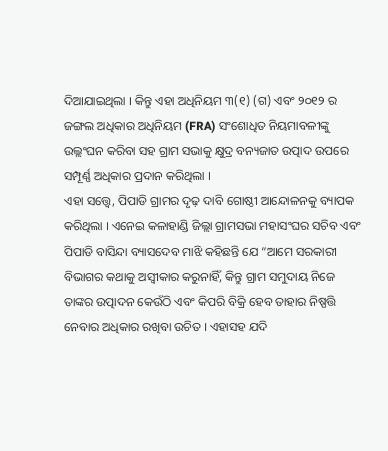ଦିଆଯାଇଥିଲା । କିନ୍ତୁ ଏହା ଅଧିନିୟମ ୩(୧) (ଗ) ଏବଂ ୨୦୧୨ ର ଜଙ୍ଗଲ ଅଧିକାର ଅଧିନିୟମ (FRA) ସଂଶୋଧିତ ନିୟମାବଳୀଙ୍କୁ ଉଲ୍ଲଂଘନ କରିବା ସହ ଗ୍ରାମ ସଭାକୁ କ୍ଷୁଦ୍ର ବନ୍ୟଜାତ ଉତ୍ପାଦ ଉପରେ ସମ୍ପୂର୍ଣ୍ଣ ଅଧିକାର ପ୍ରଦାନ କରିଥିଲା ।
ଏହା ସତ୍ତ୍ୱେ, ପିପାଡି ଗ୍ରାମର ଦୃଢ଼ ଦାବି ଗୋଷ୍ଠୀ ଆନ୍ଦୋଳନକୁ ବ୍ୟାପକ କରିଥିଲା । ଏନେଇ କଳାହାଣ୍ଡି ଜିଲ୍ଲା ଗ୍ରାମସଭା ମହାସଂଘର ସଚିବ ଏବଂ ପିପାଡି ବାସିନ୍ଦା ବ୍ୟାସଦେବ ମାଝି କହିଛନ୍ତି ଯେ “ଆମେ ସରକାରୀ ବିଭାଗର କଥାକୁ ଅସ୍ୱୀକାର କରୁନାହିଁ, କିନ୍ତୁ ଗ୍ରାମ ସମୁଦାୟ ନିଜେ ତାଙ୍କର ଉତ୍ପାଦନ କେଉଁଠି ଏବଂ କିପରି ବିକ୍ରି ହେବ ତାହାର ନିଷ୍ପତ୍ତି ନେବାର ଅଧିକାର ରଖିବା ଉଚିତ । ଏହାସହ ଯଦି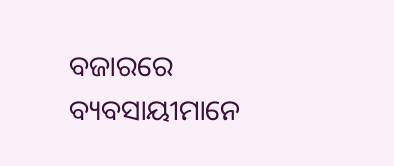ବଜାରରେ ବ୍ୟବସାୟୀମାନେ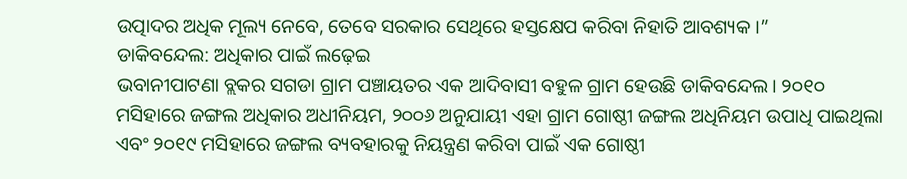ଉତ୍ପାଦର ଅଧିକ ମୂଲ୍ୟ ନେବେ, ତେବେ ସରକାର ସେଥିରେ ହସ୍ତକ୍ଷେପ କରିବା ନିହାତି ଆବଶ୍ୟକ ।”
ଡାକିବନ୍ଦେଲ: ଅଧିକାର ପାଇଁ ଲଢ଼େଇ
ଭବାନୀପାଟଣା ବ୍ଲକର ସଗଡା ଗ୍ରାମ ପଞ୍ଚାୟତର ଏକ ଆଦିବାସୀ ବହୁଳ ଗ୍ରାମ ହେଉଛି ଡାକିବନ୍ଦେଲ। ୨୦୧୦ ମସିହାରେ ଜଙ୍ଗଲ ଅଧିକାର ଅଧୀନିୟମ, ୨୦୦୬ ଅନୁଯାୟୀ ଏହା ଗ୍ରାମ ଗୋଷ୍ଠୀ ଜଙ୍ଗଲ ଅଧିନିୟମ ଉପାଧି ପାଇଥିଲା ଏବଂ ୨୦୧୯ ମସିହାରେ ଜଙ୍ଗଲ ବ୍ୟବହାରକୁ ନିୟନ୍ତ୍ରଣ କରିବା ପାଇଁ ଏକ ଗୋଷ୍ଠୀ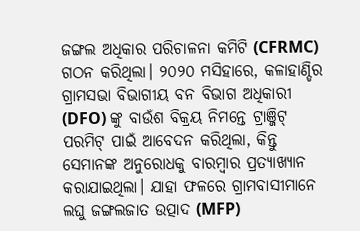ଜଙ୍ଗଲ ଅଧିକାର ପରିଚାଳନା କମିଟି (CFRMC) ଗଠନ କରିଥିଲା। ୨୦୨୦ ମସିହାରେ, କଳାହାଣ୍ଡିର ଗ୍ରାମସଭା ବିଭାଗୀୟ ବନ ବିଭାଗ ଅଧିକାରୀ (DFO) ଙ୍କୁ ବାଉଁଶ ବିକ୍ରୟ ନିମନ୍ତେ ଟ୍ରାଞ୍ଜିଟ୍ ପରମିଟ୍ ପାଇଁ ଆବେଦନ କରିଥିଲା, କିନ୍ତୁ ସେମାନଙ୍କ ଅନୁରୋଧକୁ ବାରମ୍ବାର ପ୍ରତ୍ୟାଖ୍ୟାନ କରାଯାଇଥିଲା। ଯାହା ଫଳରେ ଗ୍ରାମବାସୀମାନେ ଲଘୁ ଜଙ୍ଗଲଜାତ ଉତ୍ପାଦ (MFP)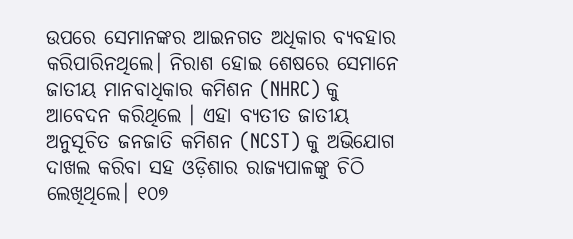ଉପରେ ସେମାନଙ୍କର ଆଇନଗତ ଅଧିକାର ବ୍ୟବହାର କରିପାରିନଥିଲେ। ନିରାଶ ହୋଇ ଶେଷରେ ସେମାନେ ଜାତୀୟ ମାନବାଧିକାର କମିଶନ (NHRC) କୁ ଆବେଦନ କରିଥିଲେ । ଏହା ବ୍ୟତୀତ ଜାତୀୟ ଅନୁସୂଚିତ ଜନଜାତି କମିଶନ (NCST) କୁ ଅଭିଯୋଗ ଦାଖଲ କରିବା ସହ ଓଡ଼ିଶାର ରାଜ୍ୟପାଳଙ୍କୁ ଚିଠି ଲେଖିଥିଲେ। ୧୦୭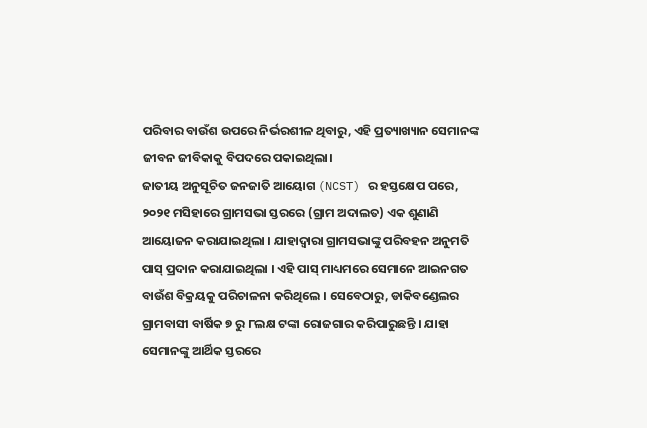ପରିବାର ବାଉଁଶ ଉପରେ ନିର୍ଭରଶୀଳ ଥିବାରୁ, ଏହି ପ୍ରତ୍ୟାଖ୍ୟାନ ସେମାନଙ୍କ ଜୀବନ ଜୀବିକାକୁ ବିପଦରେ ପକାଇଥିଲା।
ଜାତୀୟ ଅନୁସୂଚିତ ଜନଜାତି ଆୟୋଗ (NCST) ର ହସ୍ତକ୍ଷେପ ପରେ, ୨୦୨୧ ମସିହାରେ ଗ୍ରାମସଭା ସ୍ତରରେ (ଗ୍ରାମ ଅଦାଲତ) ଏକ ଶୁଣାଣି ଆୟୋଜନ କରାଯାଇଥିଲା । ଯାହାଦ୍ଵାରା ଗ୍ରାମସଭାଙ୍କୁ ପରିବହନ ଅନୁମତି ପାସ୍ ପ୍ରଦାନ କରାଯାଇଥିଲା । ଏହି ପାସ୍ ମାଧ୍ୟମରେ ସେମାନେ ଆଇନଗତ ବାଉଁଶ ବିକ୍ରୟକୁ ପରିଚାଳନା କରିଥିଲେ । ସେବେଠାରୁ, ଡାକିବଣ୍ଡେଲର ଗ୍ରାମବାସୀ ବାର୍ଷିକ ୭ ରୁ ୮ଲକ୍ଷ ଟଙ୍କା ରୋଜଗାର କରିପାରୁଛନ୍ତି । ଯାହା ସେମାନଙ୍କୁ ଆର୍ଥିକ ସ୍ତରରେ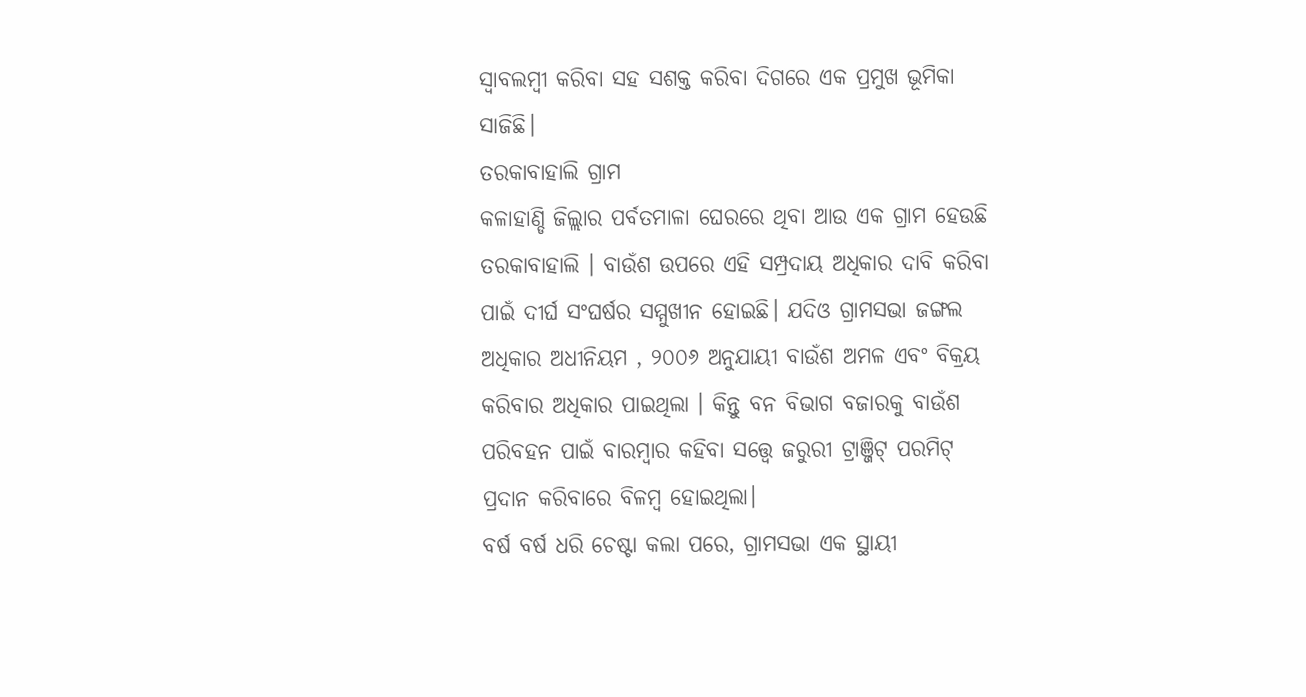ସ୍ଵାବଲମ୍ବୀ କରିବା ସହ ସଶକ୍ତ କରିବା ଦିଗରେ ଏକ ପ୍ରମୁଖ ଭୂମିକା ସାଜିଛି।
ତରକାବାହାଲି ଗ୍ରାମ
କଳାହାଣ୍ଡି ଜିଲ୍ଲାର ପର୍ବତମାଳା ଘେରରେ ଥିବା ଆଉ ଏକ ଗ୍ରାମ ହେଉଛି ତରକାବାହାଲି । ବାଉଁଶ ଉପରେ ଏହି ସମ୍ପ୍ରଦାୟ ଅଧିକାର ଦାବି କରିବା ପାଇଁ ଦୀର୍ଘ ସଂଘର୍ଷର ସମ୍ମୁଖୀନ ହୋଇଛି। ଯଦିଓ ଗ୍ରାମସଭା ଜଙ୍ଗଲ ଅଧିକାର ଅଧୀନିୟମ , ୨୦୦୬ ଅନୁଯାୟୀ ବାଉଁଶ ଅମଳ ଏବଂ ବିକ୍ରୟ କରିବାର ଅଧିକାର ପାଇଥିଲା । କିନ୍ତୁ ବନ ବିଭାଗ ବଜାରକୁ ବାଉଁଶ ପରିବହନ ପାଇଁ ବାରମ୍ବାର କହିବା ସତ୍ତ୍ୱେ ଜରୁରୀ ଟ୍ରାଞ୍ଜିଟ୍ ପରମିଟ୍ ପ୍ରଦାନ କରିବାରେ ବିଳମ୍ବ ହୋଇଥିଲା।
ବର୍ଷ ବର୍ଷ ଧରି ଚେଷ୍ଟା କଲା ପରେ, ଗ୍ରାମସଭା ଏକ ସ୍ଥାୟୀ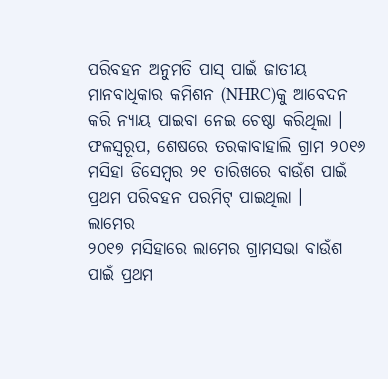ପରିବହନ ଅନୁମତି ପାସ୍ ପାଇଁ ଜାତୀୟ ମାନବାଧିକାର କମିଶନ (NHRC)କୁ ଆବେଦନ କରି ନ୍ୟାୟ ପାଇବା ନେଇ ଚେଷ୍ଠା କରିଥିଲା । ଫଳସ୍ୱରୂପ, ଶେଷରେ ତରକାବାହାଲି ଗ୍ରାମ ୨୦୧୬ ମସିହା ଡିସେମ୍ବର ୨୧ ତାରିଖରେ ବାଉଁଶ ପାଇଁ ପ୍ରଥମ ପରିବହନ ପରମିଟ୍ ପାଇଥିଲା ।
ଲାମେର
୨୦୧୭ ମସିହାରେ ଲାମେର ଗ୍ରାମସଭା ବାଉଁଶ ପାଇଁ ପ୍ରଥମ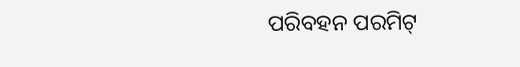ପରିବହନ ପରମିଟ୍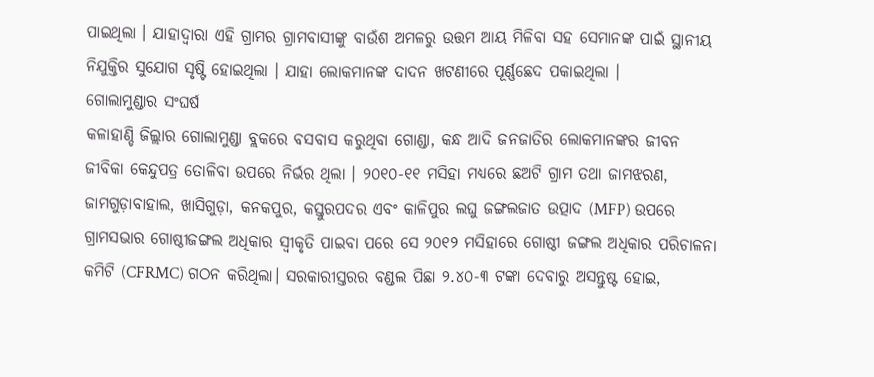ପାଇଥିଲା । ଯାହାଦ୍ଵାରା ଏହି ଗ୍ରାମର ଗ୍ରାମବାସୀଙ୍କୁ ବାଉଁଶ ଅମଳରୁ ଉତ୍ତମ ଆୟ ମିଳିବା ସହ ସେମାନଙ୍କ ପାଇଁ ସ୍ଥାନୀୟ ନିଯୁକ୍ତିର ସୁଯୋଗ ସୃଷ୍ଟି ହୋଇଥିଲା । ଯାହା ଲୋକମାନଙ୍କ ଦାଦନ ଖଟଣୀରେ ପୂର୍ଣ୍ଣଛେଦ ପକାଇଥିଲା ।
ଗୋଲାମୁଣ୍ଡାର ସଂଘର୍ଷ
କଳାହାଣ୍ଡି ଜିଲ୍ଲାର ଗୋଲାମୁଣ୍ଡା ବ୍ଲକରେ ବସବାସ କରୁଥିବା ଗୋଣ୍ଡା, କନ୍ଧ ଆଦି ଜନଜାତିର ଲୋକମାନଙ୍କର ଜୀବନ ଜୀବିକା କେନ୍ଦୁପତ୍ର ତୋଳିବା ଉପରେ ନିର୍ଭର ଥିଲା । ୨୦୧୦-୧୧ ମସିହା ମଧ୍ୟରେ ଛଅଟି ଗ୍ରାମ ତଥା ଜାମଝରଣ, ଜାମଗୁଡ଼ାବାହାଲ, ଖାସିଗୁଡ଼ା, କନକପୁର, କସ୍ତୁରପଦର ଏବଂ କାଳିପୁର ଲଘୁ ଜଙ୍ଗଲଜାତ ଉତ୍ପାଦ (MFP) ଉପରେ ଗ୍ରାମସଭାର ଗୋଷ୍ଠୀଜଙ୍ଗଲ ଅଧିକାର ସ୍ଵୀକୃତି ପାଇବା ପରେ ସେ ୨୦୧୨ ମସିହାରେ ଗୋଷ୍ଠୀ ଜଙ୍ଗଲ ଅଧିକାର ପରିଚାଳନା କମିଟି (CFRMC) ଗଠନ କରିଥିଲା। ସରକାରୀସ୍ତରର ବଣ୍ଡଲ ପିଛା ୨.୪୦-୩ ଟଙ୍କା ଦେବାରୁ ଅସନ୍ତୁଷ୍ଟ ହୋଇ,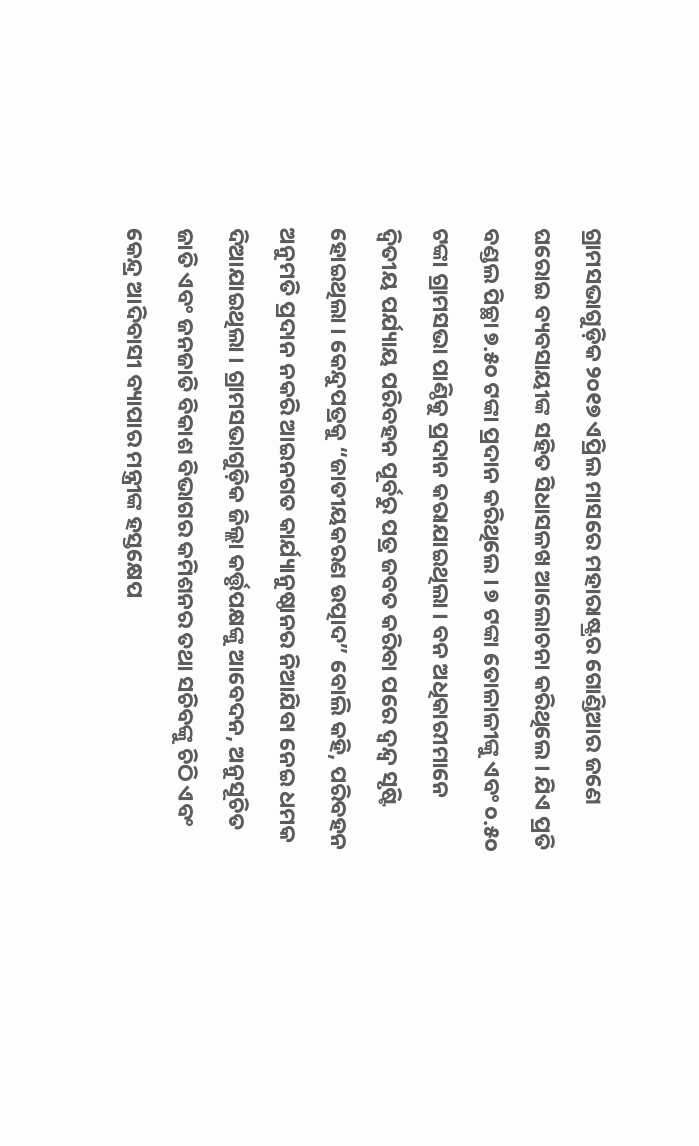ଗ୍ରାମସଭାଗୁଡ଼ିକ ୨୦୧୭ ଏପ୍ରିଲ ମାସରେ ମହାରାଷ୍ଟ୍ରର ଗୋଣ୍ଡିଆର ଜଣେ ଘରୋଇ ବ୍ୟବସାୟୀଙ୍କ ସହିତ ସିଧାସଳଖ ଆଲୋଚନା କରିଥିଲେ । ଯିଏ ପ୍ରତି ବଣ୍ଡଲ ପିଚ୍ଛା ୭.୫୦ ଟଙ୍କା ପ୍ରଦାନ କରିଥିଲେ । ୭ ଟଙ୍କା ତୋଳାଳୀଙ୍କୁ ଏବଂ ୦.୫୦ ଟଙ୍କା ଗ୍ରାମସଭା ପାଣ୍ଠିକୁ ପ୍ରଦାନ କରାଯାଇଥିଲା । ବନ ଅଧିକାରୀମାନେ ଦ୍ୱିତୀୟ ପର୍ଯ୍ୟାୟ ପରିବହନ ପୂର୍ବରୁ ପତ୍ର ଜବତ କରିବା ପରେ ଦ୍ୱନ୍ଦ୍ୱ ସୃଷ୍ଟି ହୋଇଥିଲା । କେନ୍ଦୁପତ୍ରକୁ “ଜାତୀୟକରଣ ଉତ୍ପାଦ” ବୋଲି କହି, ପରିବହନ ଅନୁମତି ପ୍ରଦାନ ନକରି ଆଇନଗତ କାର୍ଯ୍ୟାନୁଷ୍ଠାନର ନିଆଯିବା ନେଇ ଧମକ ଦିଆଯାଇଥିଲା । ଗ୍ରାମସଭାଗୁଡ଼ିକ ଜିଲ୍ଲା କର୍ତ୍ତୃପକ୍ଷଙ୍କୁ ଆବେଦନ, ଅନୁସୂଚିତ ଜାତି ଏବଂ ଜନଜାତି ବିକାଶ ବିଭାଗର କମିଶନର ତଥା ସଚିବଙ୍କୁ ଚିଠି ଏବଂ କେନ୍ଦ୍ର ଆଦିବାସୀ ବ୍ୟାପାର ମନ୍ତ୍ରୀଙ୍କ ହସ୍ତକ୍ଷେପ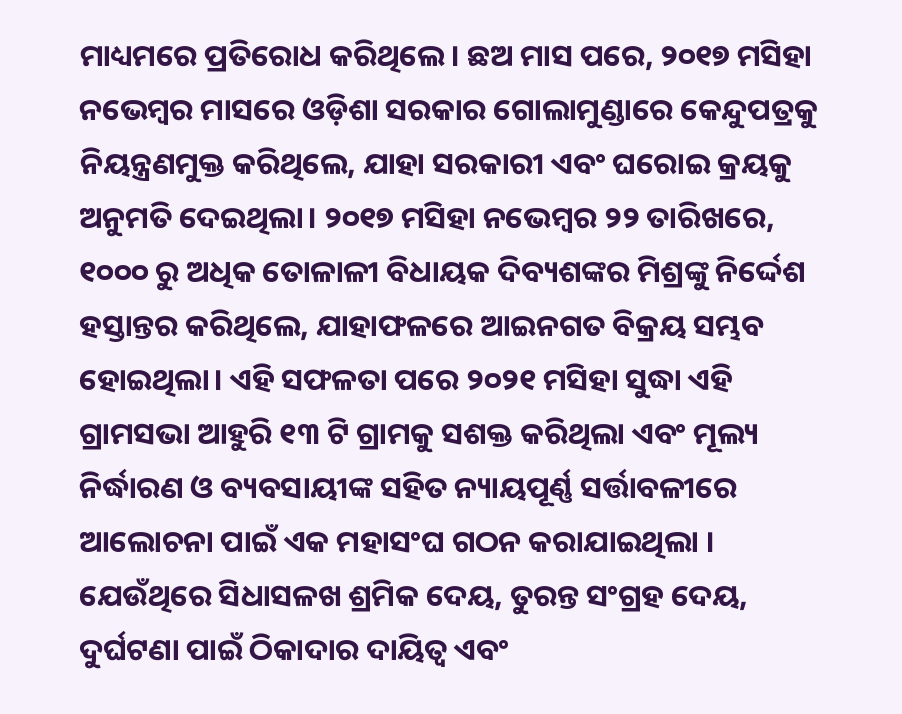ମାଧ୍ୟମରେ ପ୍ରତିରୋଧ କରିଥିଲେ। ଛଅ ମାସ ପରେ, ୨୦୧୭ ମସିହା ନଭେମ୍ବର ମାସରେ ଓଡ଼ିଶା ସରକାର ଗୋଲାମୁଣ୍ଡାରେ କେନ୍ଦୁପତ୍ରକୁ ନିୟନ୍ତ୍ରଣମୁକ୍ତ କରିଥିଲେ, ଯାହା ସରକାରୀ ଏବଂ ଘରୋଇ କ୍ରୟକୁ ଅନୁମତି ଦେଇଥିଲା। ୨୦୧୭ ମସିହା ନଭେମ୍ବର ୨୨ ତାରିଖରେ, ୧୦୦୦ ରୁ ଅଧିକ ତୋଳାଳୀ ବିଧାୟକ ଦିବ୍ୟଶଙ୍କର ମିଶ୍ରଙ୍କୁ ନିର୍ଦ୍ଦେଶ ହସ୍ତାନ୍ତର କରିଥିଲେ, ଯାହାଫଳରେ ଆଇନଗତ ବିକ୍ରୟ ସମ୍ଭବ ହୋଇଥିଲା। ଏହି ସଫଳତା ପରେ ୨୦୨୧ ମସିହା ସୁଦ୍ଧା ଏହି ଗ୍ରାମସଭା ଆହୁରି ୧୩ ଟି ଗ୍ରାମକୁ ସଶକ୍ତ କରିଥିଲା ଏବଂ ମୂଲ୍ୟ ନିର୍ଦ୍ଧାରଣ ଓ ବ୍ୟବସାୟୀଙ୍କ ସହିତ ନ୍ୟାୟପୂର୍ଣ୍ଣ ସର୍ତ୍ତାବଳୀରେ ଆଲୋଚନା ପାଇଁ ଏକ ମହାସଂଘ ଗଠନ କରାଯାଇଥିଲା । ଯେଉଁଥିରେ ସିଧାସଳଖ ଶ୍ରମିକ ଦେୟ, ତୁରନ୍ତ ସଂଗ୍ରହ ଦେୟ, ଦୁର୍ଘଟଣା ପାଇଁ ଠିକାଦାର ଦାୟିତ୍ୱ ଏବଂ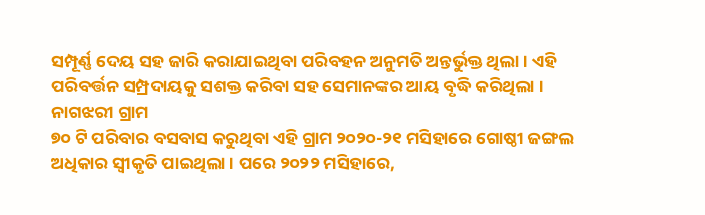ସମ୍ପୂର୍ଣ୍ଣ ଦେୟ ସହ ଜାରି କରାଯାଇଥିବା ପରିବହନ ଅନୁମତି ଅନ୍ତର୍ଭୁକ୍ତ ଥିଲା। ଏହି ପରିବର୍ତ୍ତନ ସମ୍ପ୍ରଦାୟକୁ ସଶକ୍ତ କରିବା ସହ ସେମାନଙ୍କର ଆୟ ବୃଦ୍ଧି କରିଥିଲା ।
ନାଗଝରୀ ଗ୍ରାମ
୭୦ ଟି ପରିବାର ବସବାସ କରୁଥିବା ଏହି ଗ୍ରାମ ୨୦୨୦-୨୧ ମସିହାରେ ଗୋଷ୍ଠୀ ଜଙ୍ଗଲ ଅଧିକାର ସ୍ଵୀକୃତି ପାଇଥିଲା । ପରେ ୨୦୨୨ ମସିହାରେ,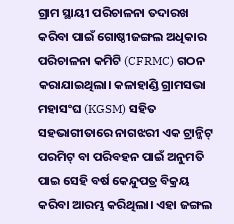ଗ୍ରାମ ସ୍ଥାୟୀ ପରିଚାଳନା ତଦାରଖ କରିବା ପାଇଁ ଗୋଷ୍ଠୀଜଙ୍ଗଲ ଅଧିକାର ପରିଚାଳନା କମିଟି (CFRMC) ଗଠନ କରାଯାଇଥିଲା। କଳାହାଣ୍ଡି ଗ୍ରାମସଭା ମହାସଂଘ (KGSM) ସହିତ ସହଭାଗୀତାରେ ନାଗଝରୀ ଏକ ଟ୍ରାନ୍ଜିଟ୍ ପରମିଟ୍ ବା ପରିବହନ ପାଇଁ ଅନୁମତି ପାଇ ସେହି ବର୍ଷ କେନ୍ଦୁପତ୍ର ବିକ୍ରୟ କରିବା ଆରମ୍ଭ କରିଥିଲା। ଏହା ଜଙ୍ଗଲ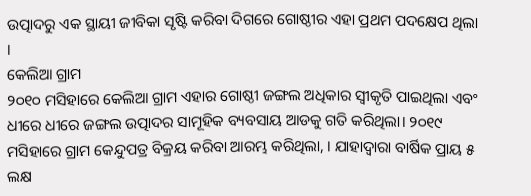ଉତ୍ପାଦରୁ ଏକ ସ୍ଥାୟୀ ଜୀବିକା ସୃଷ୍ଟି କରିବା ଦିଗରେ ଗୋଷ୍ଠୀର ଏହା ପ୍ରଥମ ପଦକ୍ଷେପ ଥିଲା ।
କେଲିଆ ଗ୍ରାମ
୨୦୧୦ ମସିହାରେ କେଲିଆ ଗ୍ରାମ ଏହାର ଗୋଷ୍ଠୀ ଜଙ୍ଗଲ ଅଧିକାର ସ୍ଵୀକୃତି ପାଇଥିଲା ଏବଂ ଧୀରେ ଧୀରେ ଜଙ୍ଗଲ ଉତ୍ପାଦର ସାମୂହିକ ବ୍ୟବସାୟ ଆଡକୁ ଗତି କରିଥିଲା। ୨୦୧୯ ମସିହାରେ ଗ୍ରାମ କେନ୍ଦୁପତ୍ର ବିକ୍ରୟ କରିବା ଆରମ୍ଭ କରିଥିଲା, । ଯାହାଦ୍ୱାରା ବାର୍ଷିକ ପ୍ରାୟ ୫ ଲକ୍ଷ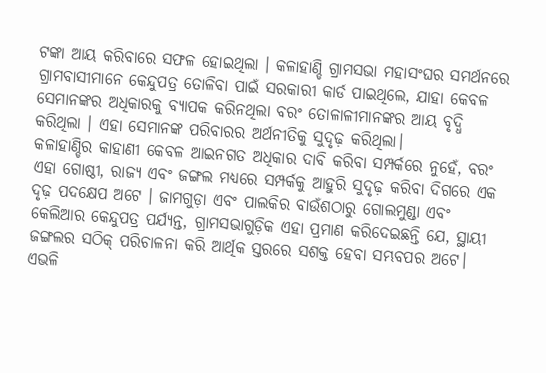ଟଙ୍କା ଆୟ କରିବାରେ ସଫଳ ହୋଇଥିଲା । କଳାହାଣ୍ଡି ଗ୍ରାମସଭା ମହାସଂଘର ସମର୍ଥନରେ ଗ୍ରାମବାସୀମାନେ କେନ୍ଦୁପତ୍ର ତୋଳିବା ପାଇଁ ସରକାରୀ କାର୍ଡ ପାଇଥିଲେ, ଯାହା କେବଳ ସେମାନଙ୍କର ଅଧିକାରକୁ ବ୍ୟାପକ କରିନଥିଲା ବରଂ ତୋଳାଳୀମାନଙ୍କର ଆୟ ବୃଦ୍ଧି କରିଥିଲା । ଏହା ସେମାନଙ୍କ ପରିବାରର ଅର୍ଥନୀତିକୁ ସୁଦୃଢ଼ କରିଥିଲା।
କଳାହାଣ୍ଡିର କାହାଣୀ କେବଳ ଆଇନଗତ ଅଧିକାର ଦାବି କରିବା ସମ୍ପର୍କରେ ନୁହେଁ, ବରଂ ଏହା ଗୋଷ୍ଠୀ, ରାଜ୍ୟ ଏବଂ ଜଙ୍ଗଲ ମଧ୍ୟରେ ସମ୍ପର୍କକୁ ଆହୁରି ସୁଦୃଢ଼ କରିବା ଦିଗରେ ଏକ ଦୃଢ଼ ପଦକ୍ଷେପ ଅଟେ । ଜାମଗୁଡ଼ା ଏବଂ ପାଲକିର ବାଉଁଶଠାରୁ ଗୋଲମୁଣ୍ଡା ଏବଂ କେଲିଆର କେନ୍ଦୁପତ୍ର ପର୍ଯ୍ୟନ୍ତ, ଗ୍ରାମସଭାଗୁଡ଼ିକ ଏହା ପ୍ରମାଣ କରିଦେଇଛନ୍ତି ଯେ, ସ୍ଥାୟୀ ଜଙ୍ଗଲର ସଠିକ୍ ପରିଚାଳନା କରି ଆର୍ଥିକ ସ୍ତରରେ ସଶକ୍ତ ହେବା ସମ୍ଭବପର ଅଟେ। ଏଭଳି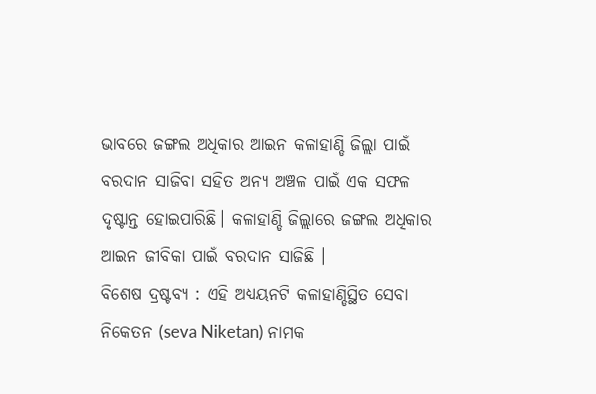ଭାବରେ ଜଙ୍ଗଲ ଅଧିକାର ଆଇନ କଳାହାଣ୍ଡି ଜିଲ୍ଲା ପାଇଁ ବରଦାନ ସାଜିବା ସହିତ ଅନ୍ୟ ଅଞ୍ଚଳ ପାଇଁ ଏକ ସଫଳ ଦୃଷ୍ଟାନ୍ତ ହୋଇପାରିଛି। କଳାହାଣ୍ଡି ଜିଲ୍ଲାରେ ଜଙ୍ଗଲ ଅଧିକାର ଆଇନ ଜୀବିକା ପାଇଁ ବରଦାନ ସାଜିଛି ।
ବିଶେଷ ଦ୍ରଷ୍ଟବ୍ୟ : ଏହି ଅଧ୍ୟୟନଟି କଳାହାଣ୍ଡିସ୍ଥିତ ସେବା ନିକେତନ (seva Niketan) ନାମକ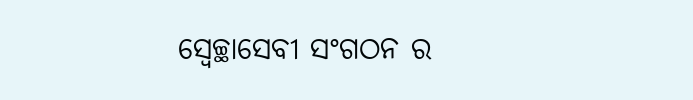ସ୍ଵେଚ୍ଛାସେବୀ ସଂଗଠନ ର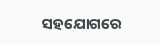ସହଯୋଗରେ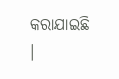କରାଯାଇଛି ।